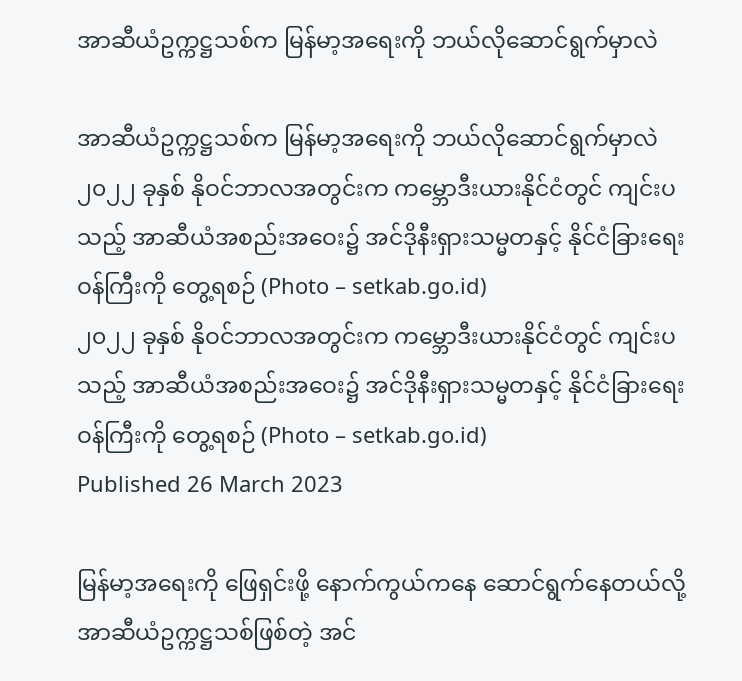အာဆီယံဥက္ကဋ္ဌသစ်က မြန်မာ့အရေးကို ဘယ်လိုဆောင်ရွက်မှာလဲ

အာဆီယံဥက္ကဋ္ဌသစ်က မြန်မာ့အရေးကို ဘယ်လိုဆောင်ရွက်မှာလဲ
၂၀၂၂ ခုနှစ် နိုဝင်ဘာလအတွင်းက ကမ္ဘောဒီးယားနိုင်ငံတွင် ကျင်းပသည့် အာဆီယံအစည်းအဝေး၌ အင်ဒိုနီးရှားသမ္မတနှင့် နိုင်ငံခြားရေးဝန်ကြီးကို တွေ့ရစဉ် (Photo – setkab.go.id)
၂၀၂၂ ခုနှစ် နိုဝင်ဘာလအတွင်းက ကမ္ဘောဒီးယားနိုင်ငံတွင် ကျင်းပသည့် အာဆီယံအစည်းအဝေး၌ အင်ဒိုနီးရှားသမ္မတနှင့် နိုင်ငံခြားရေးဝန်ကြီးကို တွေ့ရစဉ် (Photo – setkab.go.id)
Published 26 March 2023

မြန်မာ့အရေးကို ဖြေရှင်းဖို့ နောက်ကွယ်ကနေ ဆောင်ရွက်နေတယ်လို့ အာဆီယံဥက္ကဋ္ဌသစ်ဖြစ်တဲ့ အင်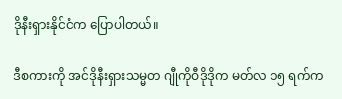ဒိုနီးရှားနိုင်ငံက ပြောပါတယ်။

ဒီစကားကို အင်ဒိုနီးရှားသမ္မတ ဂျီုကိုဝီဒိုဒိုက မတ်လ ၁၅ ရက်က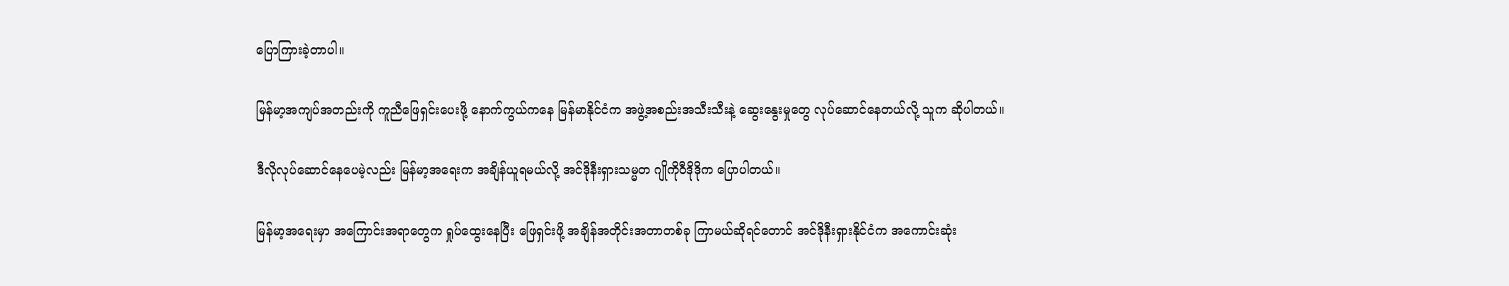ပြောကြားခဲ့တာပါ။

မြန်မာ့အကျပ်အတည်းကို ကူညီဖြေရှင်းပေးဖို့ နောက်ကွယ်ကနေ မြန်မာနိုင်ငံက အဖွဲ့အစည်းအသီးသီးနဲ့ ဆွေးနွေးမှုတွေ လုပ်ဆောင်နေတယ်လို့ သူက ဆိုပါတယ်။

ဒီလိုလုပ်ဆောင်နေပေမဲ့လည်း မြန်မာ့အရေးက အချိန်ယူရမယ်လို့ အင်ဒိုနီးရှားသမ္မတ ဂျိုကိုဝီဒိုဒိုက ပြောပါတယ်။

မြန်မာ့အရေးမှာ အကြောင်းအရာတွေက ရှုပ်ထွေးနေပြီး ဖြေရှင်းဖို့ အချိန်အတိုင်းအတာတစ်ခု ကြာမယ်ဆိုရင်တောင် အင်ဒိုနီးရှားနိုင်ငံက အကောင်းဆုံး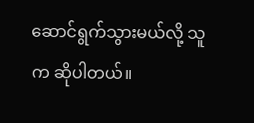ဆောင်ရွက်သွားမယ်လို့ သူက ဆိုပါတယ်။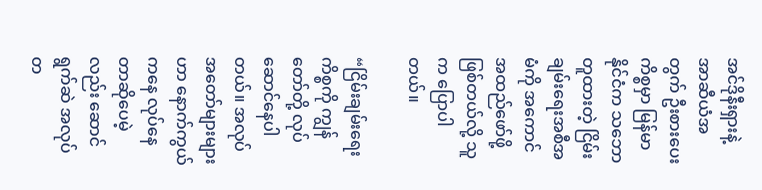အင်ဒိုနီးရှားနဲ့ အာဆီယံအတွက် ဦးစားပေးကိစ္စမှာ မြန်မာနိုင်ငံက သဘောတူထားတဲ့ ငြိမ်းချမ်းရေးအစီအမံကို အကောင်အထည်ဖော်ဖို့ ဖြစ်တယ်လို့ သူက ပြောပါတယ်။

“ငြိမ်းချမ်းရေးကိစ္စကို ကျွန်တော်တို့ လုပ်ဆောင်နေပါတယ်။ အလုပ်အတော်များများဟာ နောက်ကွယ်ကနေ လုပ်နေတာဆိုပေမဲ့လည်း ဆောင်ရွက်ဆဲ အလုပ်တ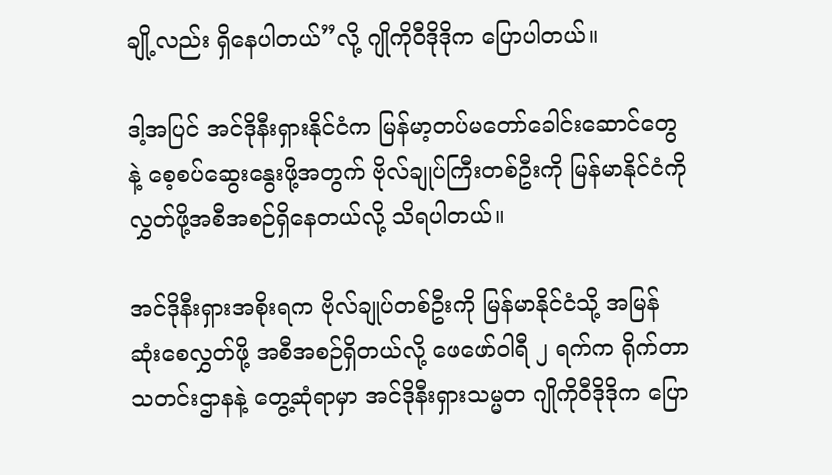ချို့လည်း ရှိနေပါတယ်”လို့ ဂျိုကိုဝီဒိုဒိုက ပြောပါတယ်။

ဒါ့အပြင် အင်ဒိုနီးရှားနိုင်ငံက မြန်မာ့တပ်မတော်ခေါင်းဆောင်တွေနဲ့ စေ့စပ်ဆွေးနွေးဖို့အတွက် ဗိုလ်ချုပ်ကြီးတစ်ဦးကို မြန်မာနိုင်ငံကို လွှတ်ဖို့အစီအစဉ်ရှိနေတယ်လို့ သိရပါတယ်။

အင်ဒိုနီးရှားအစိုးရက ဗိုလ်ချုပ်တစ်ဦးကို မြန်မာနိုင်ငံသို့ အမြန်ဆုံးစေလွှတ်ဖို့ အစီအစဉ်ရှိတယ်လို့ ဖေဖော်ဝါရီ ၂ ရက်က ရိုက်တာသတင်းဌာနနဲ့ တွေ့ဆုံရာမှာ အင်ဒိုနီးရှားသမ္မတ ဂျိုကိုဝီဒိုဒိုက ပြော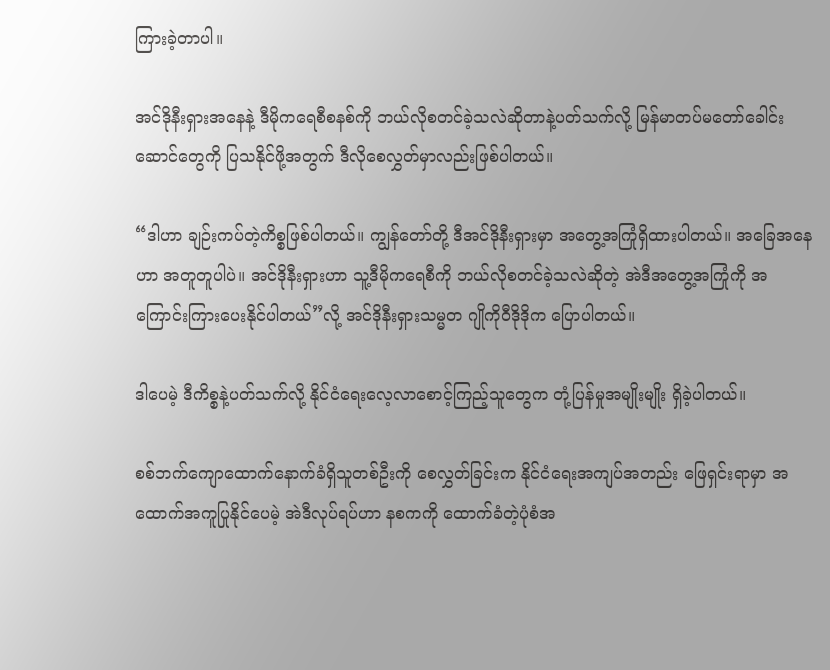ကြားခဲ့တာပါ။

အင်ဒိုနီးရှားအနေနဲ့ ဒီမိုကရေစီစနစ်ကို ဘယ်လိုစတင်ခဲ့သလဲဆိုတာနဲ့ပတ်သက်လို့ မြန်မာတပ်မတော်ခေါင်းဆောင်တွေကို ပြသနိုင်ဖို့အတွက် ဒီလိုစေလွှတ်မှာလည်းဖြစ်ပါတယ်။

“ဒါဟာ ချဉ်းကပ်တဲ့ကိစ္စဖြစ်ပါတယ်။ ကျွန်တော်တို့ ဒီအင်ဒိုနီးရှားမှာ အတွေ့အကြုံရှိထားပါတယ်။ အခြေအနေဟာ အတူတူပါပဲ။ အင်ဒိုနီးရှားဟာ သူ့ဒီမိုကရေစီကို ဘယ်လိုစတင်ခဲ့သလဲဆိုတဲ့ အဲဒီအတွေ့အကြုံကို အကြောင်းကြားပေးနိုင်ပါတယ်”လို့ အင်ဒိုနီးရှားသမ္မတ ဂျိုကိုဝီဒိုဒိုက ပြောပါတယ်။

ဒါပေမဲ့ ဒီကိစ္စနဲ့ပတ်သက်လို့ နိုင်ငံရေးလေ့လာစောင့်ကြည့်သူတွေက တုံ့ပြန်မှုအမျိုးမျိုး ရှိခဲ့ပါတယ်။

စစ်ဘက်ကျောထောက်နောက်ခံရှိသူတစ်ဦးကို စေလွှတ်ခြင်းက နိုင်ငံရေးအကျပ်အတည်း ဖြေရှင်းရာမှာ အထောက်အကူပြုနိုင်ပေမဲ့ အဲဒီလုပ်ရပ်ဟာ နစကကို ထောက်ခံတဲ့ပုံစံအ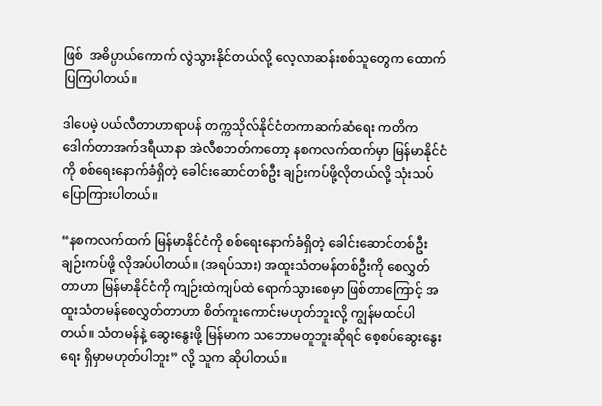ဖြစ်  အဓိပ္ပာယ်ကောက် လွဲသွားနိုင်တယ်လို့ လေ့လာဆန်းစစ်သူတွေက ထောက်ပြကြပါတယ်။

ဒါပေမဲ့ ပယ်လီတာဟာရာပန် တက္ကသိုလ်နိုင်ငံတကာဆက်ဆံရေး ကတိက ဒေါက်တာအက်ဒရီယာနာ အဲလီစဘတ်ကတော့ နစကလက်ထက်မှာ မြန်မာနိုင်ငံကို စစ်ရေးနောက်ခံရှိတဲ့ ခေါင်းဆောင်တစ်ဦး ချဉ်းကပ်ဖို့လိုတယ်လို့ သုံးသပ်ပြောကြားပါတယ်။

“နစကလက်ထက် မြန်မာနိုင်ငံကို စစ်ရေးနောက်ခံရှိတဲ့ ခေါင်းဆောင်တစ်ဦး ချဉ်းကပ်ဖို့ လိုအပ်ပါတယ်။ (အရပ်သား) အထူးသံတမန်တစ်ဦးကို စေလွှတ်တာဟာ မြန်မာနိုင်ငံကို ကျဉ်းထဲကျပ်ထဲ ရောက်သွားစေမှာ ဖြစ်တာကြောင့် အထူးသံတမန်စေလွှတ်တာဟာ စိတ်ကူးကောင်းမဟုတ်ဘူးလို့ ကျွန်မထင်ပါတယ်။ သံတမန်နဲ့ ဆွေးနွေးဖို့ မြန်မာက သဘောမတူဘူးဆိုရင် စေ့စပ်ဆွေးနွေးရေး ရှိမှာမဟုတ်ပါဘူး” လို့ သူက ဆိုပါတယ်။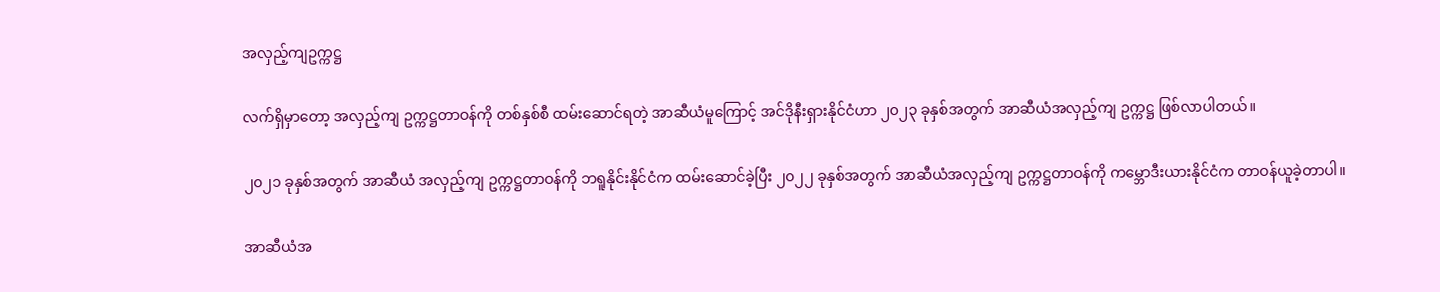အလှည့်ကျဥက္ကဋ္ဌ

လက်ရှိမှာတော့ အလှည့်ကျ ဥက္ကဋ္ဌတာဝန်ကို တစ်နှစ်စီ ထမ်းဆောင်ရတဲ့ အာဆီယံမူကြောင့် အင်ဒိုနီးရှားနိုင်ငံဟာ ၂၀၂၃ ခုနှစ်အတွက် အာဆီယံအလှည့်ကျ ဥက္ကဋ္ဌ ဖြစ်လာပါတယ်။

၂၀၂၁ ခုနှစ်အတွက် အာဆီယံ အလှည့်ကျ ဥက္ကဋ္ဌတာဝန်ကို ဘရူနိုင်းနိုင်ငံက ထမ်းဆောင်ခဲ့ပြီး ၂၀၂၂ ခုနှစ်အတွက် အာဆီယံအလှည့်ကျ ဥက္ကဋ္ဌတာဝန်ကို ကမ္ဘောဒီးယားနိုင်ငံက တာဝန်ယူခဲ့တာပါ။

အာဆီယံအ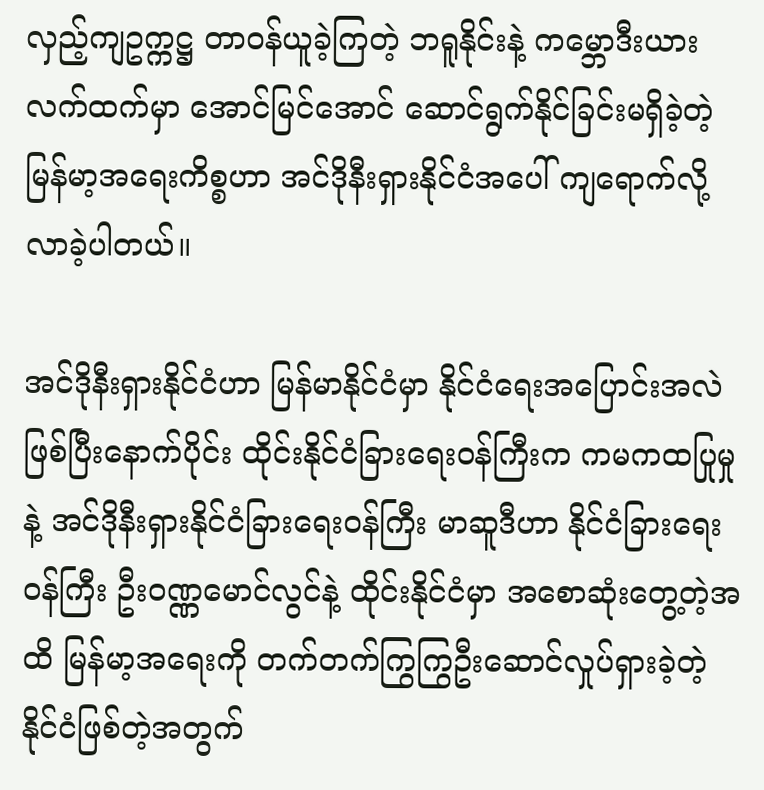လှည့်ကျဥက္ကဋ္ဌ တာဝန်ယူခဲ့ကြတဲ့ ဘရူနိုင်းနဲ့ ကမ္ဘောဒီးယားလက်ထက်မှာ အောင်မြင်အောင် ဆောင်ရွက်နိုင်ခြင်းမရှိခဲ့တဲ့ မြန်မာ့အရေးကိစ္စဟာ အင်ဒိုနီးရှားနိုင်ငံအပေါ် ကျရောက်လို့ လာခဲ့ပါတယ်။

အင်ဒိုနီးရှားနိုင်ငံဟာ မြန်မာနိုင်ငံမှာ နိုင်ငံရေးအပြောင်းအလဲဖြစ်ပြီးနောက်ပိုင်း ထိုင်းနိုင်ငံခြားရေးဝန်ကြီးက ကမကထပြုမှုနဲ့ အင်ဒိုနီးရှားနိုင်ငံခြားရေးဝန်ကြီး မာဆူဒီဟာ နိုင်ငံခြားရေးဝန်ကြီး ဦးဝဏ္ဏမောင်လွင်နဲ့ ထိုင်းနိုင်ငံမှာ အစောဆုံးတွေ့တဲ့အထိ မြန်မာ့အရေးကို တက်တက်ကြွကြွဦးဆောင်လှုပ်ရှားခဲ့တဲ့ နိုင်ငံဖြစ်တဲ့အတွက်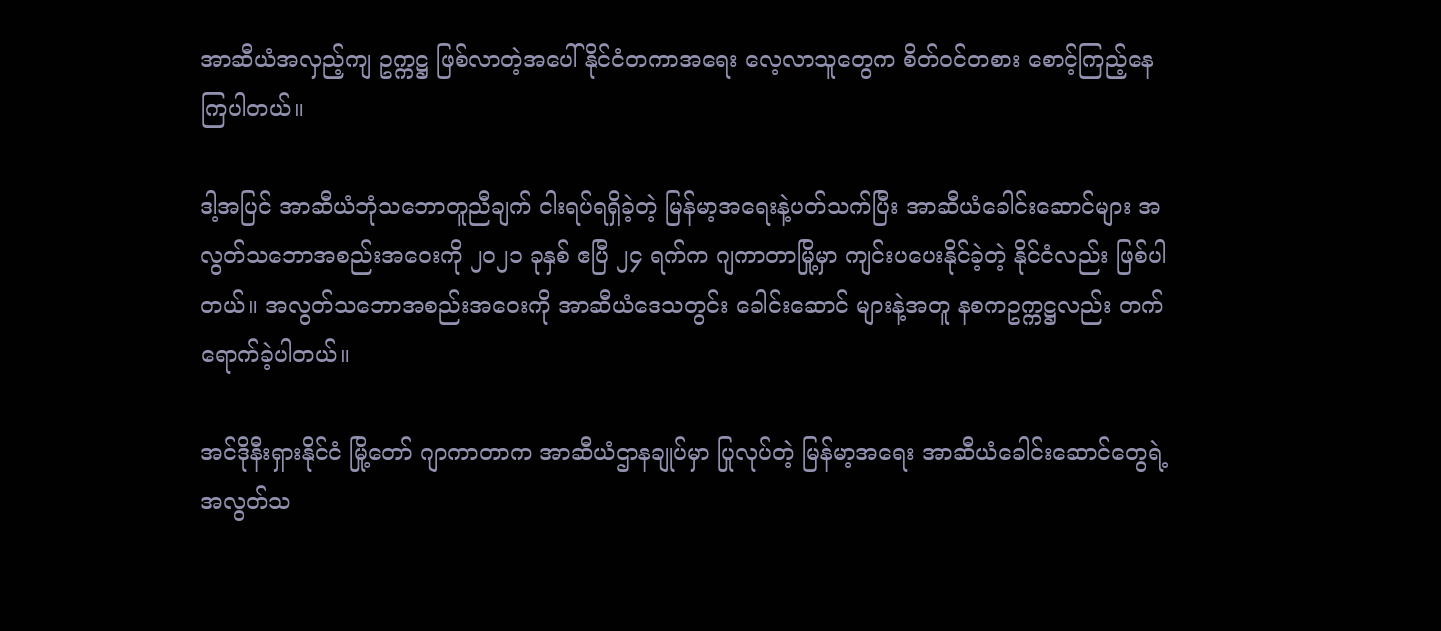အာဆီယံအလှည့်ကျ ဥက္ကဋ္ဌ ဖြစ်လာတဲ့အပေါ် နိုင်ငံတကာအရေး လေ့လာသူတွေက စိတ်ဝင်တစား စောင့်ကြည့်နေကြပါတယ်။

ဒါ့အပြင် အာဆီယံဘုံသဘောတူညီချက် ငါးရပ်ရရှိခဲ့တဲ့ မြန်မာ့အရေးနဲ့ပတ်သက်ပြီး အာဆီယံခေါင်းဆောင်များ အလွတ်သဘောအစည်းအဝေးကို ၂၀၂၁ ခုနှစ် ဧပြီ ၂၄ ရက်က ဂျကာတာမြို့မှာ ကျင်းပပေးနိုင်ခဲ့တဲ့ နိုင်ငံလည်း ဖြစ်ပါတယ်။ အလွတ်သဘောအစည်းအဝေးကို အာဆီယံဒေသတွင်း ခေါင်းဆောင် များနဲ့အတူ နစကဥက္ကဋ္ဌလည်း တက်ရောက်ခဲ့ပါတယ်။

အင်ဒိုနီးရှားနိုင်ငံ မြို့တော် ဂျာကာတာက အာဆီယံဌာနချုပ်မှာ ပြုလုပ်တဲ့ မြန်မာ့အရေး အာဆီယံခေါင်းဆောင်တွေရဲ့ အလွတ်သ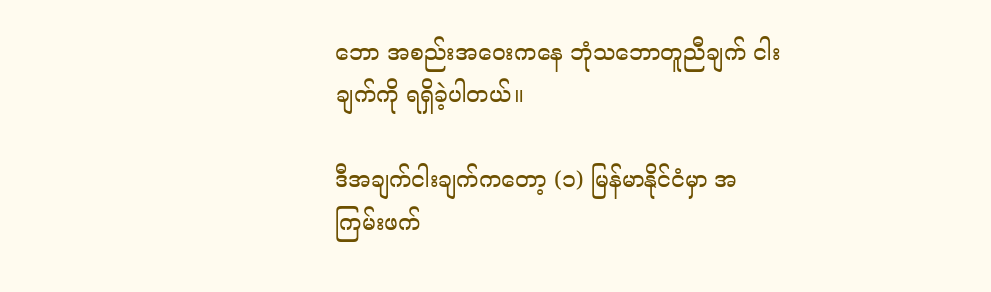ဘော အစည်းအဝေးကနေ ဘုံသဘောတူညီချက် ငါးချက်ကို ရရှိခဲ့ပါတယ်။

ဒီအချက်ငါးချက်ကတော့ (၁) မြန်မာနိုင်ငံမှာ အကြမ်းဖက်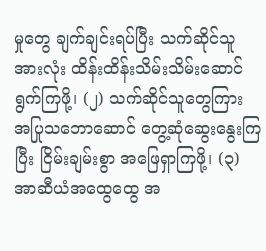မှုတွေ ချက်ချင်းရပ်ပြီး သက်ဆိုင်သူ အားလုံး ထိန်းထိန်းသိမ်းသိမ်းဆောင်ရွက်ကြဖို့၊ (၂) သက်ဆိုင်သူတွေကြား အပြုသဘောဆောင် တွေ့ဆုံဆွေးနွေးကြပြီး ငြိမ်းချမ်းစွာ အဖြေရှာကြဖို့၊ (၃) အာဆီယံအထွေထွေ အ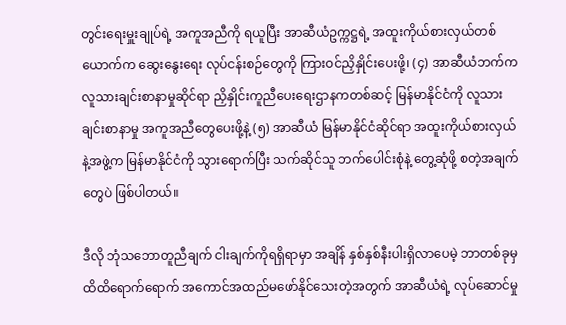တွင်းရေးမှူးချုပ်ရဲ့ အကူအညီကို ရယူပြီး အာဆီယံဥက္ကဋ္ဌရဲ့ အထူးကိုယ်စားလှယ်တစ်ယောက်က ဆွေးနွေးရေး လုပ်ငန်းစဉ်တွေကို ကြားဝင်ညှိနှိုင်းပေးဖို့၊ (၄) အာဆီယံဘက်က လူသားချင်းစာနာမှုဆိုင်ရာ ညှိနှိုင်းကူညီပေးရေးဌာနကတစ်ဆင့် မြန်မာနိုင်ငံကို လူသားချင်းစာနာမှု အကူအညီတွေပေးဖို့နဲ့ (၅) အာဆီယံ မြန်မာနိုင်ငံဆိုင်ရာ အထူးကိုယ်စားလှယ်နဲ့အဖွဲ့က မြန်မာနိုင်ငံကို သွားရောက်ပြီး သက်ဆိုင်သူ ဘက်ပေါင်းစုံနဲ့ တွေ့ဆုံဖို့ စတဲ့အချက်တွေပဲ ဖြစ်ပါတယ်။

ဒီလို ဘုံသဘောတူညီချက် ငါးချက်ကိုရရှိရာမှာ အချိန် နှစ်နှစ်နီးပါးရှိလာပေမဲ့ ဘာတစ်ခုမှ ထိထိရောက်ရောက် အကောင်အထည်မဖော်နိုင်သေးတဲ့အတွက် အာဆီယံရဲ့ လုပ်ဆောင်မှု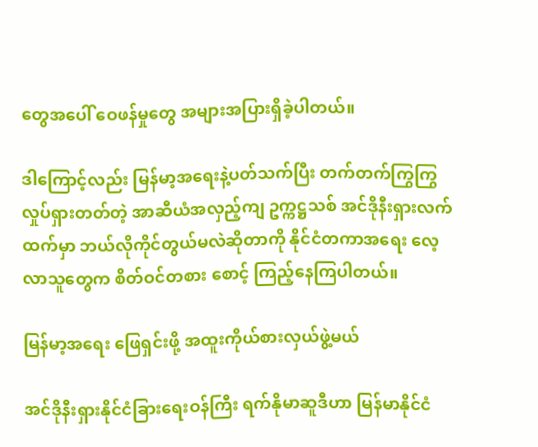တွေအပေါ် ဝေဖန်မှုတွေ အများအပြားရှိခဲ့ပါတယ်။

ဒါကြောင့်လည်း မြန်မာ့အရေးနဲ့ပတ်သက်ပြီး တက်တက်ကြွကြွ လှုပ်ရှားတတ်တဲ့ အာဆီယံအလှည့်ကျ ဥက္ကဋ္ဌသစ် အင်ဒိုနီးရှားလက်ထက်မှာ ဘယ်လိုကိုင်တွယ်မလဲဆိုတာကို နိုင်ငံတကာအရေး လေ့လာသူတွေက စိတ်ဝင်တစား စောင့် ကြည့်နေကြပါတယ်။

မြန်မာ့အရေး ဖြေရှင်းဖို့ အထူးကိုယ်စားလှယ်ဖွဲ့မယ်

အင်ဒိုနီးရှားနိုင်ငံခြားရေးဝန်ကြီး ရက်နိုမာဆူဒီဟာ မြန်မာနိုင်ငံ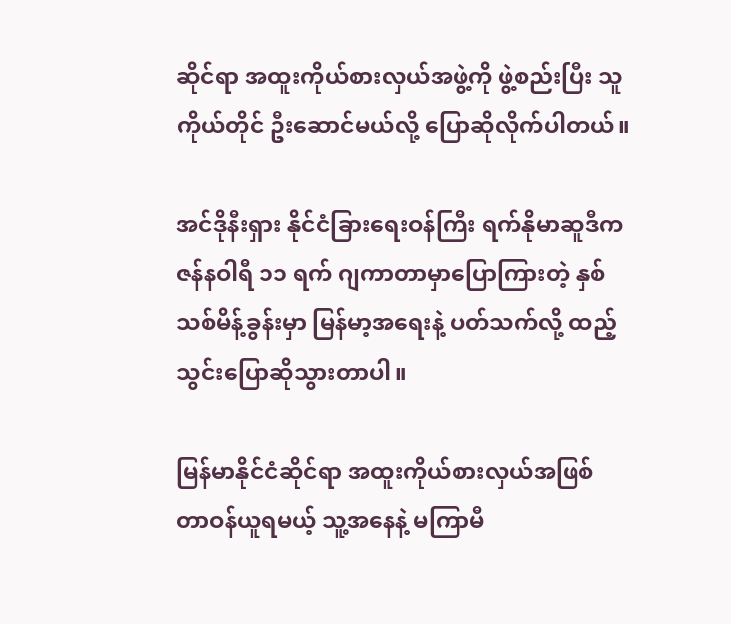ဆိုင်ရာ အထူးကိုယ်စားလှယ်အဖွဲ့ကို ဖွဲ့စည်းပြီး သူကိုယ်တိုင် ဦးဆောင်မယ်လို့ ပြောဆိုလိုက်ပါတယ်။

အင်ဒိုနီးရှား နိုင်ငံခြားရေးဝန်ကြီး ရက်နိုမာဆူဒီက ဇန်နဝါရီ ၁၁ ရက် ဂျကာတာမှာပြောကြားတဲ့ နှစ်သစ်မိန့်ခွန်းမှာ မြန်မာ့အရေးနဲ့ ပတ်သက်လို့ ထည့်သွင်းပြောဆိုသွားတာပါ။

မြန်မာနိုင်ငံဆိုင်ရာ အထူးကိုယ်စားလှယ်အဖြစ် တာဝန်ယူရမယ့် သူ့အနေနဲ့ မကြာမီ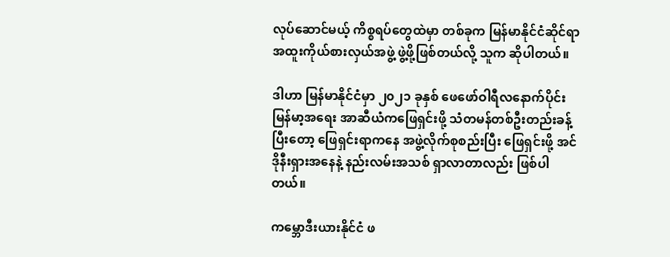လုပ်ဆောင်မယ့် ကိစ္စရပ်တွေထဲမှာ တစ်ခုက မြန်မာနိုင်ငံဆိုင်ရာ အထူးကိုယ်စားလှယ်အဖွဲ့ ဖွဲ့ဖို့ဖြစ်တယ်လို့ သူက ဆိုပါတယ်။

ဒါဟာ မြန်မာနိုင်ငံမှာ ၂၀၂၁ ခုနှစ် ဖေဖော်ဝါရီလနောက်ပိုင်း မြန်မာ့အရေး အာဆီယံကဖြေရှင်းဖို့ သံတမန်တစ်ဦးတည်းခန့်ပြီးတော့ ဖြေရှင်းရာကနေ အဖွဲ့လိုက်စုစည်းပြီး ဖြေရှင်းဖို့ အင်ဒိုနီးရှားအနေနဲ့ နည်းလမ်းအသစ် ရှာလာတာလည်း ဖြစ်ပါတယ်။

ကမ္ဘောဒီးယားနိုင်ငံ ဖ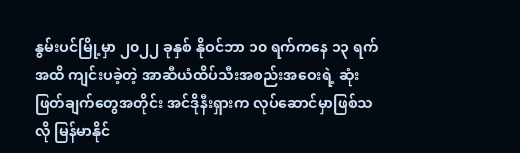နွမ်းပင်မြို့မှာ ၂၀၂၂ ခုနှစ် နိုဝင်ဘာ ၁၀ ရက်ကနေ ၁၃ ရက်အထိ ကျင်းပခဲ့တဲ့ အာဆီယံထိပ်သီးအစည်းအဝေးရဲ့ ဆုံးဖြတ်ချက်တွေအတိုင်း အင်ဒိုနီးရှားက လုပ်ဆောင်မှာဖြစ်သလို မြန်မာနိုင်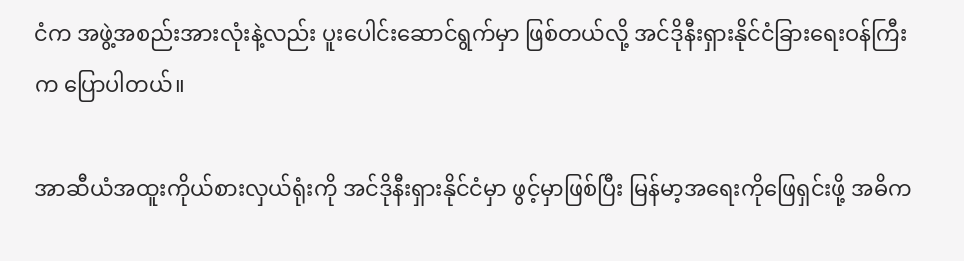ငံက အဖွဲ့အစည်းအားလုံးနဲ့လည်း ပူးပေါင်းဆောင်ရွက်မှာ ဖြစ်တယ်လို့ အင်ဒိုနီးရှားနိုင်ငံခြားရေးဝန်ကြီးက ပြောပါတယ်။

အာဆီယံအထူးကိုယ်စားလှယ်ရုံးကို အင်ဒိုနီးရှားနိုင်ငံမှာ ဖွင့်မှာဖြစ်ပြီး မြန်မာ့အရေးကိုဖြေရှင်းဖို့ အဓိက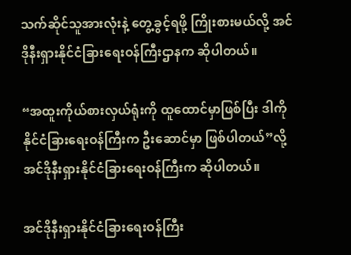သက်ဆိုင်သူအားလုံးနဲ့ တွေ့ခွင့်ရဖို့ ကြိုးစားမယ်လို့ အင်ဒိုနီးရှားနိုင်ငံခြားရေးဝန်ကြီးဌာနက ဆိုပါတယ်။

“အထူးကိုယ်စားလှယ်ရုံးကို ထူထောင်မှာဖြစ်ပြီး ဒါကို နိုင်ငံခြားရေးဝန်ကြီးက ဦးဆောင်မှာ ဖြစ်ပါတယ်”လို့ အင်ဒိုနီးရှားနိုင်ငံခြားရေးဝန်ကြီးက ဆိုပါတယ်။

အင်ဒိုနီးရှားနိုင်ငံခြားရေးဝန်ကြီး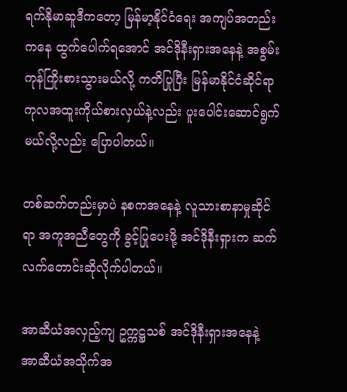ရက်နိုမာဆူဒီကတော့ မြန်မာ့နိုင်ငံရေး အကျပ်အတည်းကနေ ထွက်ပေါက်ရအောင် အင်ဒိုနီးရှားအနေနဲ့ အစွမ်းကုန်ကြိုးစားသွားမယ်လို့ ကတိပြုပြီး မြန်မာနိုင်ငံဆိုင်ရာ ကုလအထူးကိုယ်စားလှယ်နဲ့လည်း ပူးပေါင်းဆောင်ရွက်မယ်လို့လည်း ပြောပါတယ်။

တစ်ဆက်တည်းမှာပဲ နစကအနေနဲ့ လူသားစာနာမှုဆိုင်ရာ အကူအညီတွေကို ခွင့်ပြုပေးဖို့ အင်ဒိုနီးရှားက ဆက်လက်တောင်းဆိုလိုက်ပါတယ်။

အာဆီယံအလှည့်ကျ ဥက္ကဋ္ဌသစ် အင်ဒိုနီးရှားအနေနဲ့ အာဆီယံအသိုက်အ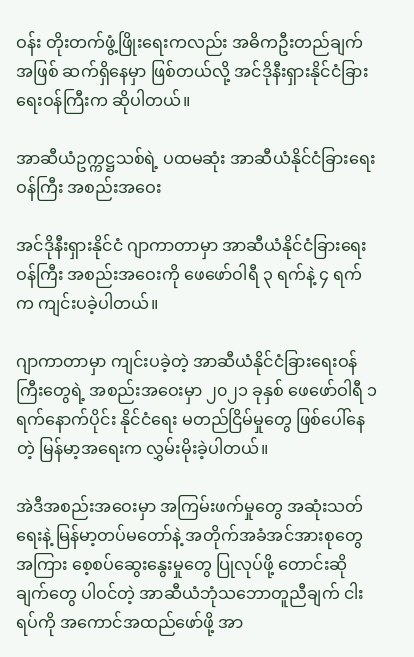ဝန်း တိုးတက်ဖွံ့ဖြိုးရေးကလည်း အဓိကဦးတည်ချက်အဖြစ် ဆက်ရှိနေမှာ ဖြစ်တယ်လို့ အင်ဒိုနီးရှားနိုင်ငံခြားရေးဝန်ကြီးက ဆိုပါတယ်။

အာဆီယံဥက္ကဋ္ဌသစ်ရဲ့ ပထမဆုံး အာဆီယံနိုင်ငံခြားရေးဝန်ကြီး အစည်းအဝေး

အင်ဒိုနီးရှားနိုင်ငံ ဂျာကာတာမှာ အာဆီယံနိုင်ငံခြားရေးဝန်ကြီး အစည်းအဝေးကို ဖေဖော်ဝါရီ ၃ ရက်နဲ့ ၄ ရက်က ကျင်းပခဲ့ပါတယ်။

ဂျာကာတာမှာ ကျင်းပခဲ့တဲ့ အာဆီယံနိုင်ငံခြားရေးဝန်ကြီးတွေရဲ့ အစည်းအဝေးမှာ ၂၀၂၁ ခုနှစ် ဖေဖော်ဝါရီ ၁ ရက်နောက်ပိုင်း နိုင်ငံရေး မတည်ငြိမ်မှုတွေ ဖြစ်ပေါ်နေတဲ့ မြန်မာ့အရေးက လွှမ်းမိုးခဲ့ပါတယ်။

အဲဒီအစည်းအဝေးမှာ အကြမ်းဖက်မှုတွေ အဆုံးသတ်ရေးနဲ့ မြန်မာ့တပ်မတော်နဲ့ အတိုက်အခံအင်အားစုတွေအကြား စေ့စပ်ဆွေးနွေးမှုတွေ ပြုလုပ်ဖို့ တောင်းဆိုချက်တွေ ပါဝင်တဲ့ အာဆီယံဘုံသဘောတူညီချက် ငါးရပ်ကို အကောင်အထည်ဖော်ဖို့ အာ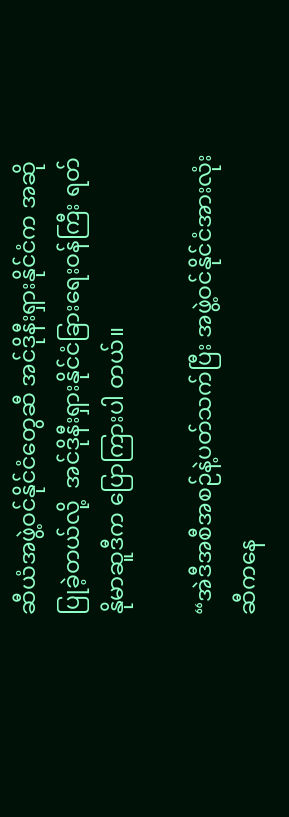ဆီယံအဖွဲ့ဝင်နိုင်ငံတွေဆီ အင်ဒိုနီးရှားနိုင်ငံက အဆိုပြုခဲ့တယ်လို့  အင်ဒိုနီးရှားနိုင်ငံခြားရေးဝန်ကြီး ရတ်နိုမာဆူဒီက ပြောကြားပါ တယ်။

“အဲဒီအစီအစဉ်နဲ့ပတ်သက်ပြီး အဖွဲ့ဝင်နိုင်ငံအားလုံးဆီကနေ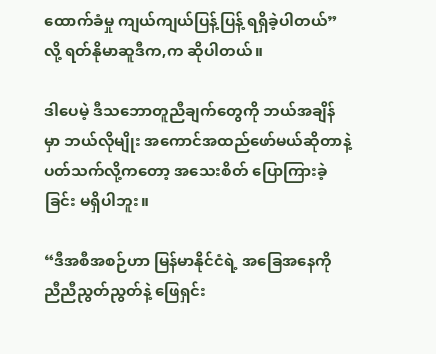ထောက်ခံမှု ကျယ်ကျယ်ပြန့်ပြန့် ရရှိခဲ့ပါတယ်”လို့ ရတ်နိုမာဆူဒီက,က ဆိုပါတယ်။

ဒါပေမဲ့ ဒီသဘောတူညီချက်တွေကို ဘယ်အချိန်မှာ ဘယ်လိုမျိုး အကောင်အထည်ဖော်မယ်ဆိုတာနဲ့ ပတ်သက်လို့ကတော့ အသေးစိတ် ပြောကြားခဲ့ခြင်း မရှိပါဘူး။

“ဒီအစီအစဉ်ဟာ မြန်မာနိုင်ငံရဲ့ အခြေအနေကို ညီညီညွတ်ညွတ်နဲ့ ဖြေရှင်း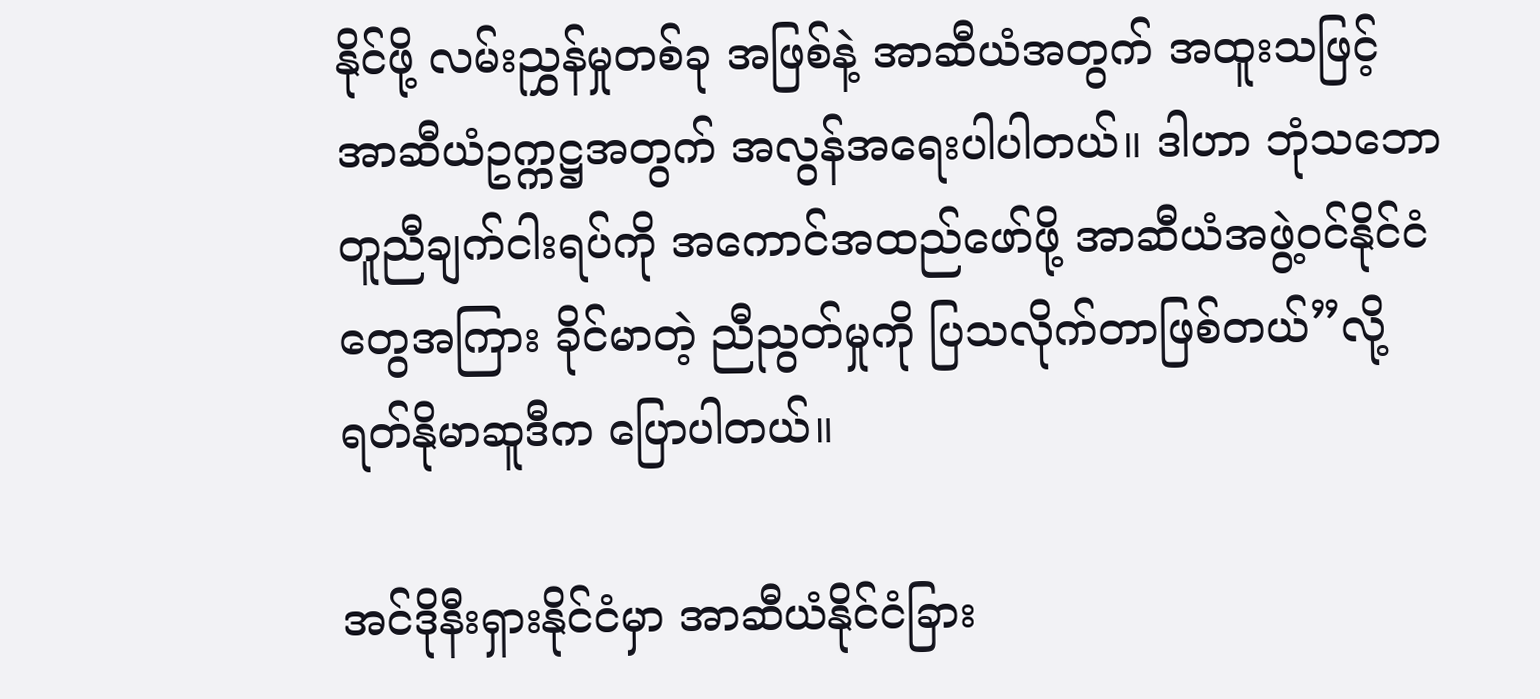နိုင်ဖို့ လမ်းညွှန်မှုတစ်ခု အဖြစ်နဲ့ အာဆီယံအတွက် အထူးသဖြင့် အာဆီယံဥက္ကဋ္ဌအတွက် အလွန်အရေးပါပါတယ်။ ဒါဟာ ဘုံသဘော တူညီချက်ငါးရပ်ကို အကောင်အထည်ဖော်ဖို့ အာဆီယံအဖွဲ့ဝင်နိုင်ငံတွေအကြား ခိုင်မာတဲ့ ညီညွတ်မှုကို ပြသလိုက်တာဖြစ်တယ်”လို့ ရတ်နိုမာဆူဒီက ပြောပါတယ်။

အင်ဒိုနီးရှားနိုင်ငံမှာ အာဆီယံနိုင်ငံခြား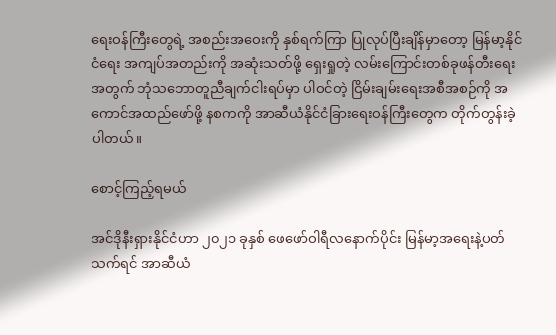ရေးဝန်ကြီးတွေရဲ့ အစည်းအဝေးကို နှစ်ရက်ကြာ ပြုလုပ်ပြီးချိန်မှာတော့ မြန်မာ့နိုင်ငံရေး အကျပ်အတည်းကို အဆုံးသတ်ဖို့ ရှေးရှုတဲ့ လမ်းကြောင်းတစ်ခုဖန်တီးရေးအတွက် ဘုံသဘောတူညီချက်ငါးရပ်မှာ ပါဝင်တဲ့ ငြိမ်းချမ်းရေးအစီအစဉ်ကို အကောင်အထည်ဖော်ဖို့ နစကကို အာဆီယံနိုင်ငံခြားရေးဝန်ကြီးတွေက တိုက်တွန်းခဲ့ပါတယ်။

စောင့်ကြည့်ရမယ်

အင်ဒိုနီးရှားနိုင်ငံဟာ ၂၀၂၁ ခုနှစ် ဖေဖော်ဝါရီလနောက်ပိုင်း မြန်မာ့အရေးနဲ့ပတ်သက်ရင် အာဆီယံ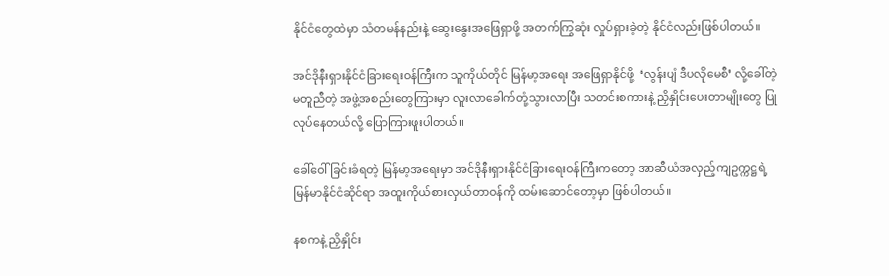နိုင်ငံတွေထဲမှာ သံတမန်နည်းနဲ့ ဆွေးနွေးအဖြေရှာဖို့ အတက်ကြွဆုံး လှုပ်ရှားခဲ့တဲ့ နိုင်ငံလည်းဖြစ်ပါတယ်။

အင်ဒိုနီးရှားနိုင်ငံခြားရေးဝန်ကြီးက သူကိုယ်တိုင် မြန်မာ့အရေး အဖြေရှာနိုင်ဖို့  ‘လွန်းပျံ ဒီပလိုမေစီ’ လို့ခေါ်တဲ့ မတူညီတဲ့ အဖွဲ့အစည်းတွေကြားမှာ လူးလာခေါက်တုံ့သွားလာပြီး သတင်းစကားနဲ့ ညှိနှိုင်းပေးတာမျိုးတွေ ပြုလုပ်နေတယ်လို့ ပြောကြားဖူးပါတယ်။

ခေါ်ဝေါ်ခြင်းခံရတဲ့ မြန်မာ့အရေးမှာ အင်ဒိုနီးရှားနိုင်ငံခြားရေးဝန်ကြီးကတော့ အာဆီယံအလှည့်ကျဥက္ကဋ္ဌရဲ့ မြန်မာနိုင်ငံဆိုင်ရာ အထူးကိုယ်စားလှယ်တာဝန်ကို ထမ်းဆောင်တော့မှာ ဖြစ်ပါတယ်။

နစကနဲ့ ညှိနှိုင်း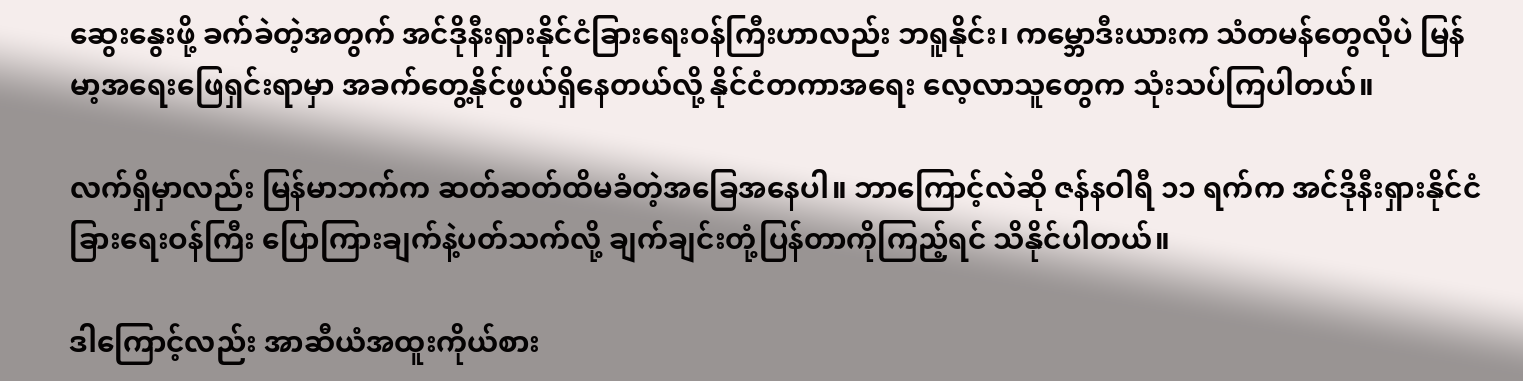ဆွေးနွေးဖို့ ခက်ခဲတဲ့အတွက် အင်ဒိုနီးရှားနိုင်ငံခြားရေးဝန်ကြီးဟာလည်း ဘရူနိုင်း၊ ကမ္ဘောဒီးယားက သံတမန်တွေလိုပဲ မြန်မာ့အရေးဖြေရှင်းရာမှာ အခက်တွေ့နိုင်ဖွယ်ရှိနေတယ်လို့ နိုင်ငံတကာအရေး လေ့လာသူတွေက သုံးသပ်ကြပါတယ်။

လက်ရှိမှာလည်း မြန်မာဘက်က ဆတ်ဆတ်ထိမခံတဲ့အခြေအနေပါ။ ဘာကြောင့်လဲဆို ဇန်နဝါရီ ၁၁ ရက်က အင်ဒိုနီးရှားနိုင်ငံခြားရေးဝန်ကြီး ပြောကြားချက်နဲ့ပတ်သက်လို့ ချက်ချင်းတုံ့ပြန်တာကိုကြည့်ရင် သိနိုင်ပါတယ်။

ဒါကြောင့်လည်း အာဆီယံအထူးကိုယ်စား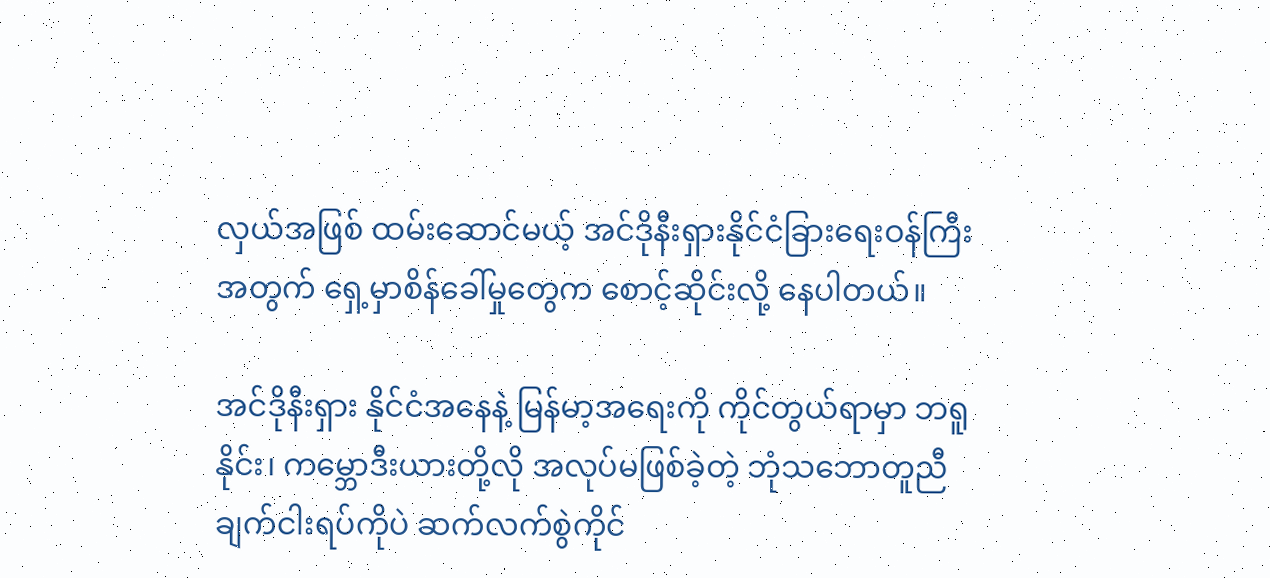လှယ်အဖြစ် ထမ်းဆောင်မယ့် အင်ဒိုနီးရှားနိုင်ငံခြားရေးဝန်ကြီးအတွက် ရှေ့မှာစိန်ခေါ်မှုတွေက စောင့်ဆိုင်းလို့ နေပါတယ်။

အင်ဒိုနီးရှား နိုင်ငံအနေနဲ့ မြန်မာ့အရေးကို ကိုင်တွယ်ရာမှာ ဘရူနိုင်း၊ ကမ္ဘောဒီးယားတို့လို အလုပ်မဖြစ်ခဲ့တဲ့ ဘုံသဘောတူညီချက်ငါးရပ်ကိုပဲ ဆက်လက်စွဲကိုင်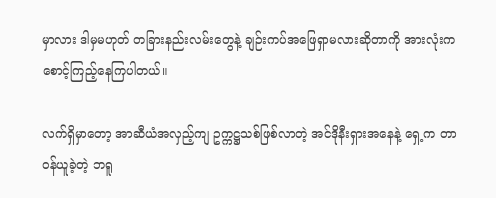မှာလား ဒါမှမဟုတ် တခြားနည်းလမ်းတွေနဲ့ ချဉ်းကပ်အဖြေရှာမလားဆိုတာကို အားလုံးက စောင့်ကြည့်နေကြပါတယ်။

လက်ရှိမှာတော့ အာဆီယံအလှည့်ကျ ဥက္ကဋ္ဌသစ်ဖြစ်လာတဲ့ အင်ဒိုနီးရှားအနေနဲ့ ရှေ့က တာဝန်ယူခဲ့တဲ့ ဘရူ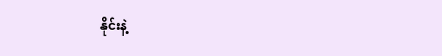နိုင်းနဲ့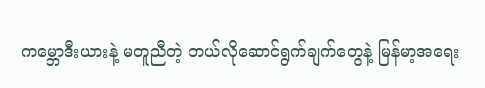ကမ္ဘောဒီးယားနဲ့ မတူညီတဲ့ ဘယ်လိုဆောင်ရွက်ချက်တွေနဲ့ မြန်မာ့အရေး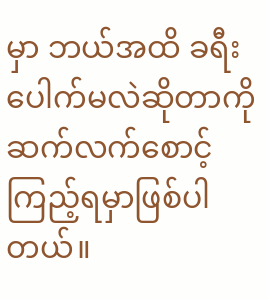မှာ ဘယ်အထိ ခရီးပေါက်မလဲဆိုတာကို ဆက်လက်စောင့်ကြည့်ရမှာဖြစ်ပါတယ်။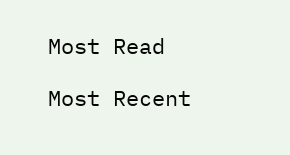Most Read

Most Recent